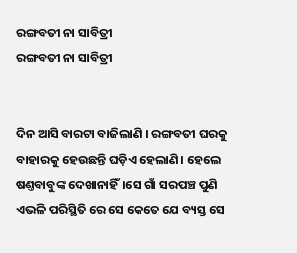ରଙ୍ଗବତୀ ନା ସାବିତ୍ରୀ
ରଙ୍ଗବତୀ ନା ସାବିତ୍ରୀ


ଦିନ ଆସି ବାରଟା ବାଜିଲାଣି । ରଙ୍ଗବତୀ ଘରକୁ ବାହାରକୁ ହେଉଛନ୍ତି ଘଡ଼ିଏ ହେଲାଣି। ହେଲେ ଷଣ୍ତବାବୁଙ୍କ ଦେଖାନାହିଁ।ସେ ଗାଁ ସରପଞ୍ଚ ପୁଣି ଏଭଳି ପରିସ୍ଥିତି ରେ ସେ କେତେ ଯେ ବ୍ୟସ୍ତ ସେ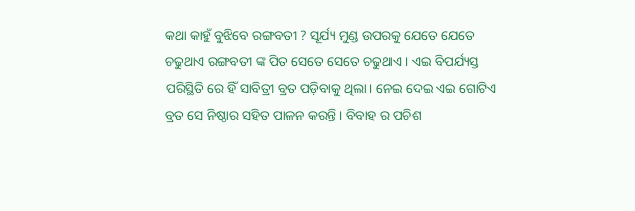କଥା କାହୁଁ ବୁଝିବେ ରଙ୍ଗବତୀ ? ସୂର୍ଯ୍ୟ ମୁଣ୍ଡ ଉପରକୁ ଯେତେ ଯେତେ ଚଢୁଥାଏ ରଙ୍ଗବତୀ ଙ୍କ ପିତ ସେତେ ସେତେ ଚଢୁଥାଏ । ଏଇ ବିପର୍ଯ୍ୟସ୍ତ ପରିସ୍ଥିତି ରେ ହିଁ ସାବିତ୍ରୀ ବ୍ରତ ପଡ଼ିବାକୁ ଥିଲା। ନେଇ ଦେଇ ଏଇ ଗୋଟିଏ ବ୍ରତ ସେ ନିଷ୍ଠାର ସହିତ ପାଳନ କରନ୍ତି । ବିବାହ ର ପଚିଶ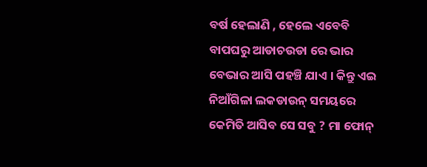ବର୍ଷ ହେଲାଣି , ହେଲେ ଏବେବି ବାପଘରୁ ଆଡାଚଉଡା ରେ ଭାର ବେଭାର ଆସି ପହଞ୍ଚି ଯାଏ । କିନ୍ତୁ ଏଇ ନିଆଁଗିଳା ଲକଡାଉନ୍ ସମୟରେ କେମିତି ଆସିବ ସେ ସବୁ ? ମା ଫୋନ୍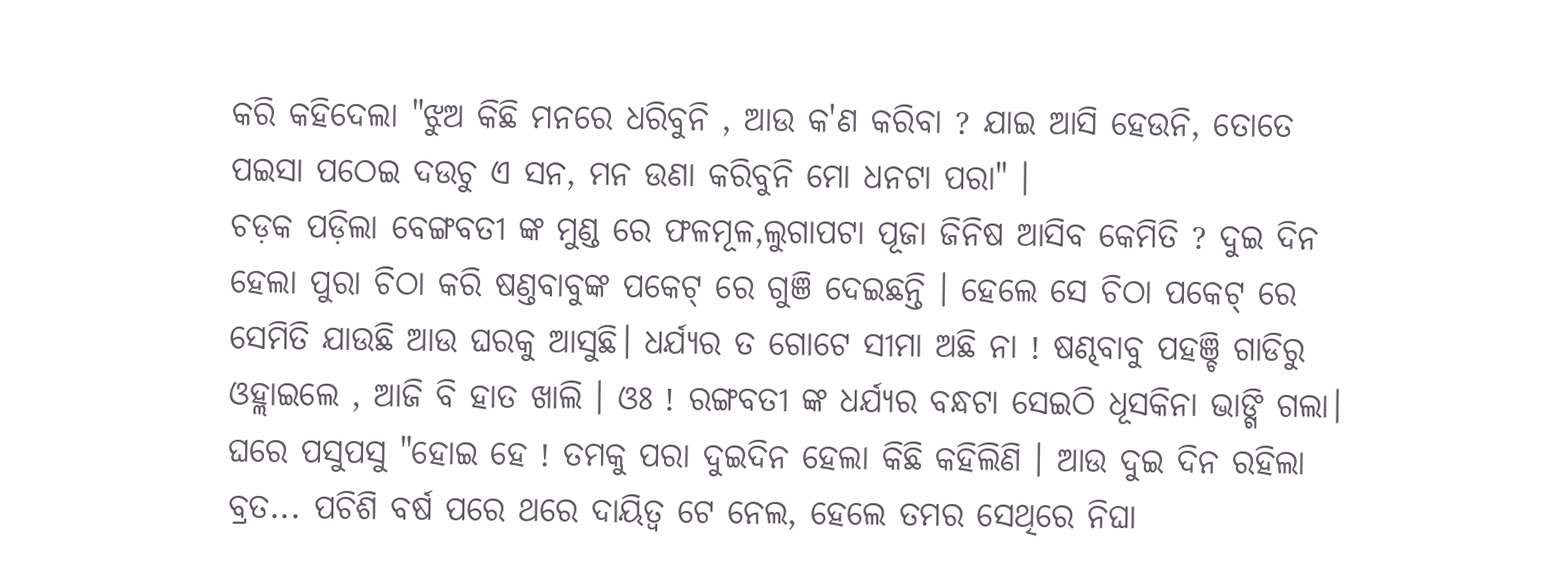କରି କହିଦେଲା "ଝୁଅ କିଛି ମନରେ ଧରିବୁନି , ଆଉ କ'ଣ କରିବା ? ଯାଇ ଆସି ହେଉନି, ତୋତେ ପଇସା ପଠେଇ ଦଉଚୁ ଏ ସନ, ମନ ଉଣା କରିବୁନି ମୋ ଧନଟା ପରା" ।
ଚଡ଼କ ପଡ଼ିଲା ବେଙ୍ଗବତୀ ଙ୍କ ମୁଣ୍ଡ ରେ ଫଳମୂଳ,ଲୁଗାପଟା ପୂଜା ଜିନିଷ ଆସିବ କେମିତି ? ଦୁଇ ଦିନ ହେଲା ପୁରା ଚିଠା କରି ଷଣ୍ତବାବୁଙ୍କ ପକେଟ୍ ରେ ଗୁଞି ଦେଇଛନ୍ତି । ହେଲେ ସେ ଚିଠା ପକେଟ୍ ରେ ସେମିତି ଯାଉଛି ଆଉ ଘରକୁ ଆସୁଛି। ଧର୍ଯ୍ୟର ତ ଗୋଟେ ସୀମା ଅଛି ନା ! ଷଣ୍ଢବାବୁ ପହଞ୍ଚି ଗାଡିରୁ ଓହ୍ଲାଇଲେ , ଆଜି ବି ହାତ ଖାଲି । ଓଃ ! ରଙ୍ଗବତୀ ଙ୍କ ଧର୍ଯ୍ୟର ବନ୍ଧଟା ସେଇଠି ଧୂସକିନା ଭାଙ୍ଗି ଗଲା। ଘରେ ପସୁପସୁ "ହୋଇ ହେ ! ତମକୁ ପରା ଦୁଇଦିନ ହେଲା କିଛି କହିଲିଣି । ଆଉ ଦୁଇ ଦିନ ରହିଲା ବ୍ରତ... ପଚିଶି ବର୍ଷ ପରେ ଥରେ ଦାୟିତ୍ଵ ଟେ ନେଲ, ହେଲେ ତମର ସେଥିରେ ନିଘା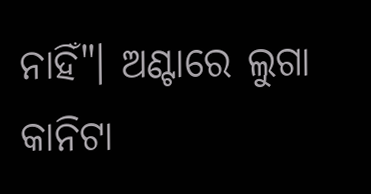ନାହିଁ"। ଅଣ୍ଟାରେ ଲୁଗା କାନିଟା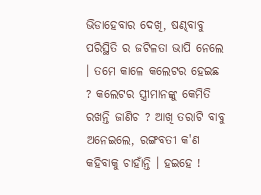ଭିଡାହେବାର ଦେଖି, ଷଣ୍ଢବାବୁ ପରିସ୍ଥିତି ର ଜଟିଳତା ଭାପି ନେଲେ । ତମେ କାଳେ କଲେଟର ହେଇଛ ? କଲେଟର ସ୍ତ୍ରୀମାନଙ୍କୁ କେମିତି ରଖନ୍ତି ଜାଣିଚ ? ଆଖି ତରାଟି ବାବୁ ଅନେଇଲେ, ରଙ୍ଗବତୀ କ'ଣ କହିବାକୁ ଚାହାଁନ୍ତି । ହଇହେ !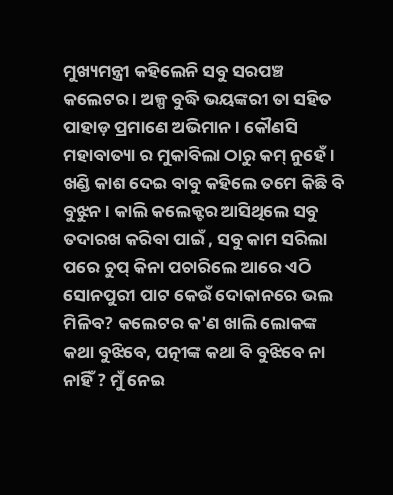ମୁଖ୍ୟମନ୍ତ୍ରୀ କହିଲେନି ସବୁ ସରପଞ୍ଚ କଲେଟର । ଅଳ୍ପ ବୁଦ୍ଧି ଭୟଙ୍କରୀ ତା ସହିତ ପାହାଡ଼ ପ୍ରମାଣେ ଅଭିମାନ । କୌଣସି ମହାବାତ୍ୟା ର ମୁକାବିଲା ଠାରୁ କମ୍ ନୁହେଁ । ଖଣ୍ଡି କାଶ ଦେଇ ବାବୁ କହିଲେ ତମେ କିଛି ବି ବୁଝୁନ । କାଲି କଲେକ୍ଟର ଆସିଥିଲେ ସବୁ ତଦାରଖ କରିବା ପାଇଁ , ସବୁ କାମ ସରିଲା ପରେ ଚୁପ୍ କିନା ପଚାରିଲେ ଆରେ ଏଠି ସୋନପୁରୀ ପାଟ କେଉଁ ଦୋକାନରେ ଭଲ ମିଳିବ? କଲେଟର କ'ଣ ଖାଲି ଲୋକଙ୍କ କଥା ବୁଝିବେ, ପତ୍ନୀଙ୍କ କଥା ବି ବୁଝିବେ ନା ନାହିଁ ? ମୁଁ ନେଇ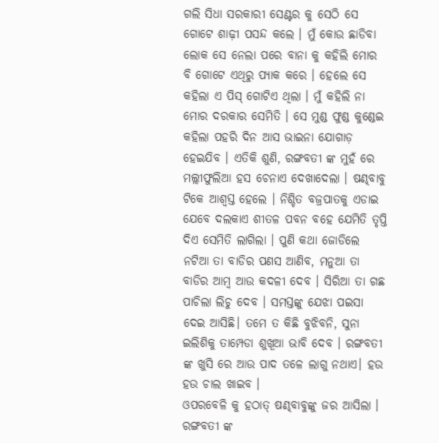ଗଲି ସିଧା ସରକାରୀ ସେଣ୍ଟର କୁ ସେଠି ସେ ଗୋଟେ ଶାଢ଼ୀ ପସନ୍ଦ କଲେ । ମୁଁ କୋଉ ଛାଡିବା ଲୋକ ସେ ନେଲା ପରେ ବାନା କୁ କହିଲି ମୋର ବି ଗୋଟେ ଏଥିରୁ ପ୍ୟାକ କରେ । ହେଲେ ସେ କହିଲା ଏ ପିସ୍ ଗୋଟିଏ ଥିଲା । ମୁଁ କହିଲି ନା ମୋର ଦରକାର ସେମିତି । ସେ ମୁଣ୍ଡ ଫୁଣ୍ଡ କୁଣ୍ଡେଇ କହିଲା ପହରି ଦିନ ଆସ ଭାଇନା ଯୋଗାଡ଼ ହେଇଯିବ । ଏତିକି ଶୁଣି, ରଙ୍ଗବତୀ ଙ୍କ ମୁହଁ ରେ ମଲ୍ଲୀଫୁଲିଆ ହସ ଚେନାଏ ଦେଖାଦେଲା । ଷଣ୍ଢବାବୁ ଟିକେ ଆଶ୍ବସ୍ତ ହେଲେ । ନିଶ୍ଚିତ ବଜ୍ରପାତକୁ ଏଡାଇ ଯେବେ ଦଲକାଏ ଶୀତଳ ପବନ ବହେ ଯେମିତି ତୃପ୍ତି ଦିଏ ସେମିତି ଲାଗିଲା । ପୁଣି କଥା ଜୋଡିଲେ ନଟିଆ ତା ବାଡିର ପଣସ ଆଣିବ, ମନୁଆ ତା ବାଡିର ଆମ୍ବ ଆଉ କଦଳୀ ଦେବ । ସିରିଆ ତା ଗଛ ପାଚିଲା ଲିଚୁ ଦେବ । ସମସ୍ତଙ୍କୁ ଯେଝା ପଇସା ଦେଇ ଆସିଛି। ତମେ ତ କିଛି ବୁଝିବନି, ସୁନା ଇଲିଶିକୁ ତାମ୍ପେଡା ଶୁଖୂଆ ଭାବି ଦେବ । ରଙ୍ଗବତୀ ଙ୍କ ଖୁସି ରେ ଆଉ ପାଦ ତଳେ ଲାଗୁ ନଥାଏ। ହଉ ହଉ ଚାଲ ଖାଇବ ।
ଓପରବେଳି କୁ ହଠାତ୍ ଷଣ୍ଢବାବୁଙ୍କୁ ଜର ଆସିଲା । ରଙ୍ଗବତୀ ଙ୍କ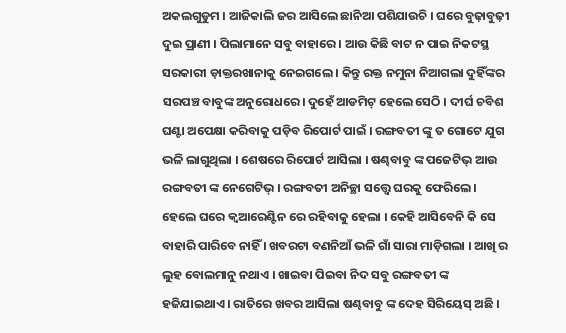ଅକଲଗୁଡୁମ । ଆଜିକାଲି ଜର ଆସିଲେ ଛାନିଆ ପଶିଯାଉଚି । ଘରେ ବୁଢ଼ାବୁଢ଼ୀ ଦୁଇ ପ୍ରାଣୀ । ପିଲାମାନେ ସବୁ ବାହାରେ । ଆଉ କିଛି ବାଟ ନ ପାଇ ନିକଟସ୍ଥ ସରକାରୀ ଡ଼ାକ୍ତରଖାନାକୁ ନେଇଗଲେ । କିନ୍ତୁ ରକ୍ତ ନମୁନା ନିଆଗଲା ଦୁହିଁଙ୍କର ସରପଞ୍ଚ ବାବୁଙ୍କ ଅନୁରୋଧରେ। ଦୁହେଁ ଆଡମିଟ୍ ହେଲେ ସେଠି । ଦୀର୍ଘ ଚବିଶ ଘଣ୍ଟା ଅପେକ୍ଷା କରିବାକୁ ପଡ଼ିବ ରିପୋର୍ଟ ପାଇଁ । ରଙ୍ଗବତୀ ଙ୍କୁ ତ ଗୋଟେ ଯୁଗ ଭଳି ଲାଗୁଥିଲା । ଶେଷରେ ରିପୋର୍ଟ ଆସିଲା । ଷଣ୍ଢବାବୁ ଙ୍କ ପଜେଟିଭ୍ ଆଉ ରଙ୍ଗବତୀ ଙ୍କ ନେଗେଟିଭ୍ । ରଙ୍ଗବତୀ ଅନିଚ୍ଛା ସତ୍ତ୍ବେ ଘରକୁ ଫେରିଲେ । ହେଲେ ଘରେ କ୍ୱଆରେଣ୍ଟିନ ରେ ରହିବାକୁ ହେଲା । କେହି ଆସିବେନି କି ସେ ବାହାରି ପାରିବେ ନାହିଁ । ଖବରଟା ବଣନିଆଁ ଭଳି ଗାଁ ସାରା ମାଡ଼ିଗଲା । ଆଖି ର ଲୁହ ବୋଲମାନୁ ନଥାଏ । ଖାଇବା ପିଇବା ନିଦ ସବୁ ରଙ୍ଗବତୀ ଙ୍କ ହଜିଯାଇଥାଏ । ରାତିରେ ଖବର ଆସିଲା ଷଣ୍ଢବାବୁ ଙ୍କ ଦେହ ସିରିୟେସ୍ ଅଛି ।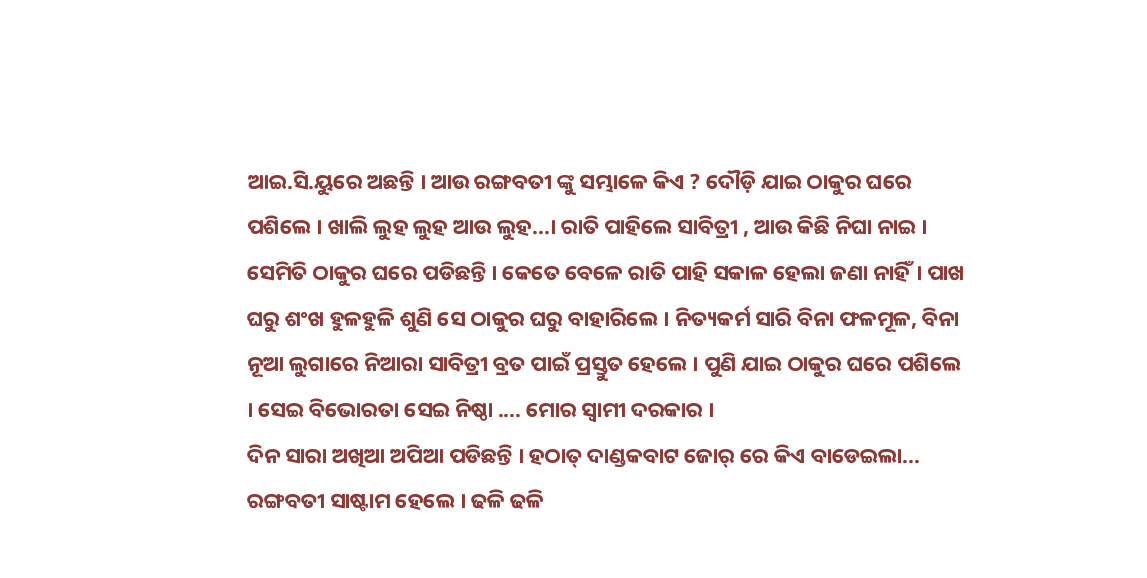ଆଇ.ସି.ୟୁରେ ଅଛନ୍ତି । ଆଉ ରଙ୍ଗବତୀ ଙ୍କୁ ସମ୍ଭାଳେ କିଏ ? ଦୌଡ଼ି ଯାଇ ଠାକୁର ଘରେ ପଶିଲେ । ଖାଲି ଲୁହ ଲୁହ ଆଉ ଲୁହ...। ରାତି ପାହିଲେ ସାବିତ୍ରୀ , ଆଉ କିଛି ନିଘା ନାଇ । ସେମିତି ଠାକୁର ଘରେ ପଡିଛନ୍ତି । କେତେ ବେଳେ ରାତି ପାହି ସକାଳ ହେଲା ଜଣା ନାହିଁ। ପାଖ ଘରୁ ଶଂଖ ହୁଳହୁଳି ଶୁଣି ସେ ଠାକୁର ଘରୁ ବାହାରିଲେ । ନିତ୍ୟକର୍ମ ସାରି ବିନା ଫଳମୂଳ, ବିନା ନୂଆ ଲୁଗାରେ ନିଆରା ସାବିତ୍ରୀ ବ୍ରତ ପାଇଁ ପ୍ରସ୍ତୁତ ହେଲେ । ପୁଣି ଯାଇ ଠାକୁର ଘରେ ପଶିଲେ । ସେଇ ବିଭୋରତା ସେଇ ନିଷ୍ଠା .... ମୋର ସ୍ୱାମୀ ଦରକାର ।
ଦିନ ସାରା ଅଖିଆ ଅପିଆ ପଡିଛନ୍ତି । ହଠାତ୍ ଦାଣ୍ଡକବାଟ ଜୋର୍ ରେ କିଏ ବାଡେଇଲା... ରଙ୍ଗବତୀ ସାଷ୍ଟାମ ହେଲେ । ଢଳି ଢଳି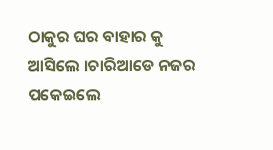ଠାକୁର ଘର ବାହାର କୁ ଆସିଲେ ।ଚାରିଆଡେ ନଜର ପକେଇଲେ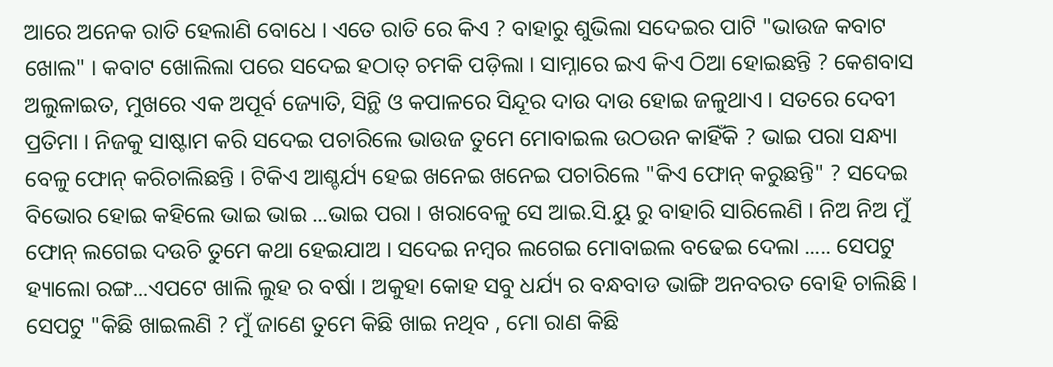ଆରେ ଅନେକ ରାତି ହେଲାଣି ବୋଧେ । ଏତେ ରାତି ରେ କିଏ ? ବାହାରୁ ଶୁଭିଲା ସଦେଇର ପାଟି "ଭାଉଜ କବାଟ ଖୋଲ" । କବାଟ ଖୋଲିଲା ପରେ ସଦେଇ ହଠାତ୍ ଚମକି ପଡ଼ିଲା । ସାମ୍ନାରେ ଇଏ କିଏ ଠିଆ ହୋଇଛନ୍ତି ? କେଶବାସ ଅଲୁଳାଇତ, ମୁଖରେ ଏକ ଅପୂର୍ବ ଜ୍ୟୋତି, ସିନ୍ଥି ଓ କପାଳରେ ସିନ୍ଦୂର ଦାଉ ଦାଉ ହୋଇ ଜଳୁଥାଏ । ସତରେ ଦେବୀ ପ୍ରତିମା । ନିଜକୁ ସାଷ୍ଟାମ କରି ସଦେଇ ପଚାରିଲେ ଭାଉଜ ତୁମେ ମୋବାଇଲ ଉଠଉନ କାହିଁକି ? ଭାଇ ପରା ସନ୍ଧ୍ୟା ବେଳୁ ଫୋନ୍ କରିଚାଲିଛନ୍ତି । ଟିକିଏ ଆଶ୍ଚର୍ଯ୍ୟ ହେଇ ଖନେଇ ଖନେଇ ପଚାରିଲେ "କିଏ ଫୋନ୍ କରୁଛନ୍ତି" ? ସଦେଇ ବିଭୋର ହୋଇ କହିଲେ ଭାଇ ଭାଇ ...ଭାଇ ପରା । ଖରାବେଳୁ ସେ ଆଇ.ସି.ୟୁ ରୁ ବାହାରି ସାରିଲେଣି । ନିଅ ନିଅ ମୁଁ ଫୋନ୍ ଲଗେଇ ଦଉଚି ତୁମେ କଥା ହେଇଯାଅ । ସଦେଇ ନମ୍ବର ଲଗେଇ ମୋବାଇଲ ବଢେଇ ଦେଲା ..... ସେପଟୁ ହ୍ୟାଲୋ ରଙ୍ଗ...ଏପଟେ ଖାଲି ଲୁହ ର ବର୍ଷା । ଅକୁହା କୋହ ସବୁ ଧର୍ଯ୍ୟ ର ବନ୍ଧବାଡ ଭାଙ୍ଗି ଅନବରତ ବୋହି ଚାଲିଛି । ସେପଟୁ "କିଛି ଖାଇଲଣି ? ମୁଁ ଜାଣେ ତୁମେ କିଛି ଖାଇ ନଥିବ , ମୋ ରାଣ କିଛି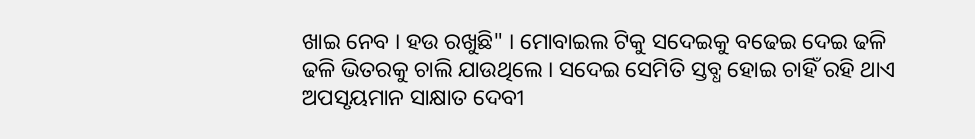ଖାଇ ନେବ । ହଉ ରଖୁଛି" । ମୋବାଇଲ ଟିକୁ ସଦେଇକୁ ବଢେଇ ଦେଇ ଢଳି ଢଳି ଭିତରକୁ ଚାଲି ଯାଉଥିଲେ । ସଦେଇ ସେମିତି ସ୍ତବ୍ଧ ହୋଇ ଚାହିଁ ରହି ଥାଏ ଅପସୃୟମାନ ସାକ୍ଷାତ ଦେବୀ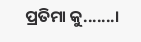ପ୍ରତିମା କୁ.......।